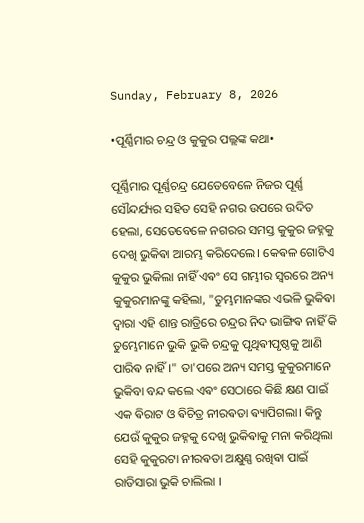Sunday, February 8, 2026

•ପୂର୍ଣ୍ଣିମାର ଚନ୍ଦ୍ର ଓ କୁକୁର ପଲ୍ଲଙ୍କ କଥା•

ପୂର୍ଣ୍ଣିମାର ପୂର୍ଣ୍ଣଚନ୍ଦ୍ର ଯେତେବେଳେ ନିଜର ପୂର୍ଣ୍ଣ ସୌନ୍ଦର୍ଯ୍ୟର ସହିତ ସେହି ନଗର ଉପରେ ଉଦିତ ହେଲା, ସେତେବେଳେ ନଗରର ସମସ୍ତ କୁକୁର ଜହ୍ନକୁ ଦେଖି ଭୁକିଵା ଆରମ୍ଭ କରିଦେଲେ। କେଵଳ ଗୋଟିଏ କୁକୁର ଭୁକିଲା ନାହିଁ ଏଵଂ ସେ ଗମ୍ଭୀର ସ୍ୱରରେ ଅନ୍ୟ କୁକୁରମାନଙ୍କୁ କହିଲା, "ତୁମ୍ଭମାନଙ୍କର ଏଭଳି ଭୁକିଵା ଦ୍ଵାରା ଏହି ଶାନ୍ତ ରାତ୍ରିରେ ଚନ୍ଦ୍ରର ନିଦ ଭାଙ୍ଗିଵ ନାହିଁ କି ତୁମ୍ଭେମାନେ ଭୁକି ଭୁକି ଚନ୍ଦ୍ରକୁ ପୃଥିଵୀପୃଷ୍ଠକୁ ଆଣି ପାରିଵ ନାହିଁ।" ତା'ପରେ ଅନ୍ୟ ସମସ୍ତ କୁକୁରମାନେ ଭୁକିବା ବନ୍ଦ କଲେ ଏଵଂ ସେଠାରେ କିଛି କ୍ଷଣ ପାଇଁ ଏକ ଵିରାଟ ଓ ଵିଚିତ୍ର ନୀରଵତା ଵ୍ୟାପିଗଲା। କିନ୍ତୁ ଯେଉଁ କୁକୁର ଜହ୍ନକୁ ଦେଖି ଭୁକିଵାକୁ ମନା କରିଥିଲା ସେହି କୁକୁରଟା ନୀରଵତା ଅକ୍ଷୁଣ୍ଣ ରଖିଵା ପାଇଁ ରାତିସାରା ଭୁକି ଚାଲିଲା ।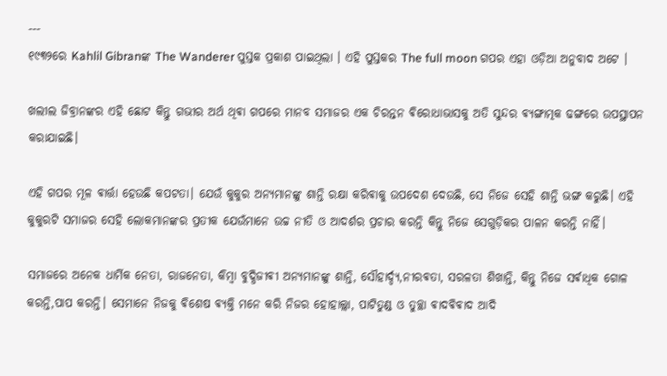---
୧୯୩୨ରେ Kahlil Gibranଙ୍କ The Wanderer ପୁସ୍ତକ ପ୍ରକାଶ ପାଇଥିଲା । ଏହି ପୁସ୍ତକର The full moon ଗପର ଏହା ଓଡ଼ିଆ ଅନୁବାଦ ଅଟେ ।

ଖଲୀଲ ଜିବ୍ରାନଙ୍କର ଏହି ଛୋଟ କିନ୍ତୁ ଗଭୀର ଅର୍ଥ ଥିଵା ଗପରେ ମାନବ ସମାଜର ଏକ ଚିରନ୍ତନ ଵିରୋଧାଭାସକୁ ଅତି ସୁନ୍ଦର ଵ୍ୟଙ୍ଗାତ୍ମକ ଢଙ୍ଗରେ ଉପସ୍ଥାପନ କରାଯାଇଛି।

ଏହି ଗପର ମୂଳ ଵାର୍ତ୍ତା ହେଉଛି କପଟତା। ଯେଉଁ କୁକୁର ଅନ୍ୟମାନଙ୍କୁ ଶାନ୍ତି ରକ୍ଷା କରିଵାକୁ ଉପଦେଶ ଦେଉଛି, ସେ ନିଜେ ସେହି ଶାନ୍ତି ଭଙ୍ଗ କରୁଛି। ଏହି କୁକୁରଟି ସମାଜର ସେହି ଲୋକମାନଙ୍କର ପ୍ରତୀକ ଯେଉଁମାନେ ଉଚ୍ଚ ନୀତି ଓ ଆଦର୍ଶର ପ୍ରଚାର କରନ୍ତି କିନ୍ତୁ ନିଜେ ସେଗୁଡ଼ିକର ପାଳନ କରନ୍ତି ନାହିଁ।

ସମାଜରେ ଅନେକ ଧାର୍ମିକ ନେତା, ରାଜନେତା, କିମ୍ବା ବୁଦ୍ଧିଜୀଵୀ ଅନ୍ୟମାନଙ୍କୁ ଶାନ୍ତି, ସୌହାର୍ଦ୍ଦ୍ୟ,ନୀରଵତା, ସରଳତା ଶିଖାନ୍ତି, କିନ୍ତୁ ନିଜେ ସର୍ଵାଧିକ ଗୋଳ କରନ୍ତି,ପାପ କରନ୍ତି। ସେମାନେ ନିଜକୁ ଵିଶେଷ ଵ୍ୟକ୍ତି ମନେ କରି ନିଜର ହୋହାଲ୍ଲା, ପାଟିତୁଣ୍ଡ ଓ ତୁଚ୍ଛା ଵାଦଵିଵାଦ ଆଦି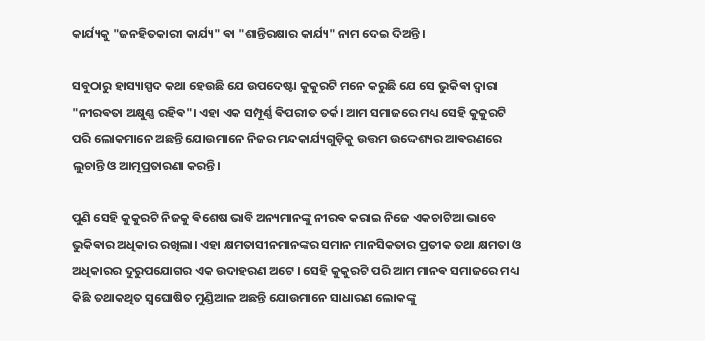କାର୍ଯ୍ୟକୁ "ଜନହିତକାରୀ କାର୍ଯ୍ୟ" ଵା "ଶାନ୍ତିରକ୍ଷାର କାର୍ଯ୍ୟ" ନାମ ଦେଇ ଦିଅନ୍ତି ।

ସବୁଠାରୁ ହାସ୍ୟାସ୍ପଦ କଥା ହେଉଛି ଯେ ଉପଦେଷ୍ଟା କୁକୁରଟି ମନେ କରୁଛି ଯେ ସେ ଭୁକିଵା ଦ୍ୱାରା "ନୀରଵତା ଅକ୍ଷୁଣ୍ଣ ରହିଵ"। ଏହା ଏକ ସମ୍ପୂର୍ଣ୍ଣ ଵିପରୀତ ତର୍କ। ଆମ ସମାଜରେ ମଧ୍ୟ ସେହି କୁକୁରଟି ପରି ଲୋକମାନେ ଅଛନ୍ତି ଯୋଉମାନେ ନିଜର ମନ୍ଦକାର୍ଯ୍ୟଗୁଡ଼ିକୁ ଉତ୍ତମ ଉଦ୍ଦେଶ୍ୟର ଆଵରଣରେ ଲୁଚାନ୍ତି ଓ ଆତ୍ମପ୍ରତାରଣା କରନ୍ତି।

ପୁଣି ସେହି କୁକୁରଟି ନିଜକୁ ଵିଶେଷ ଭାବି ଅନ୍ୟମାନଙ୍କୁ ନୀରଵ କରାଇ ନିଜେ ଏକଚାଟିଆ ଭାବେ ଭୁକିଵାର ଅଧିକାର ରଖିଲା। ଏହା କ୍ଷମତାସୀନମାନଙ୍କର ସମାନ ମାନସିକତାର ପ୍ରତୀକ ତଥା କ୍ଷମତା ଓ ଅଧିକାରର ଦୁରୁପଯୋଗର ଏକ ଉଦାହରଣ ଅଟେ । ସେହି କୁକୁରଟି ପରି ଆମ ମାନଵ ସମାଜରେ ମଧ୍ୟ କିଛି ତଥାକଥିତ ସ୍ଵଘୋଷିତ ମୁଣ୍ଡିଆଳ ଅଛନ୍ତି ଯୋଉମାନେ ସାଧାରଣ ଲୋକଙ୍କୁ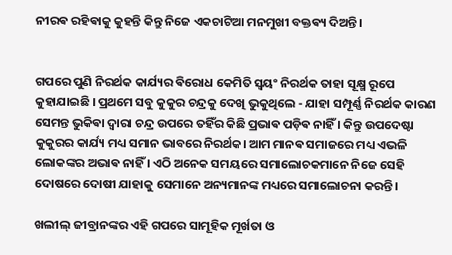ନୀରଵ ରହିଵାକୁ କୁହନ୍ତି କିନ୍ତୁ ନିଜେ ଏକଚାଟିଆ ମନମୁଖୀ ବକ୍ତଵ୍ୟ ଦିଅନ୍ତି ।


ଗପରେ ପୁଣି ନିରର୍ଥକ କାର୍ଯ୍ୟର ଵିରୋଧ କେମିତି ସ୍ଵୟଂ ନିରର୍ଥକ ତାହା ସୂକ୍ଷ୍ମ ରୂପେ କୁହାଯାଇଛି । ପ୍ରଥମେ ସବୁ କୁକୁର ଚନ୍ଦ୍ରକୁ ଦେଖି ଭୁକୁଥିଲେ - ଯାହା ସମ୍ପୂର୍ଣ୍ଣ ନିରର୍ଥକ କାରଣ ସେମନ୍ତ ଭୁକିଵା ଦ୍ୱାରା ଚନ୍ଦ୍ର ଉପରେ ତହିଁର କିଛି ପ୍ରଭାଵ ପଡ଼ିଵ ନାହିଁ । କିନ୍ତୁ ଉପଦେଷ୍ଟା କୁକୁରର କାର୍ଯ୍ୟ ମଧ୍ୟ ସମାନ ଭାବରେ ନିରର୍ଥକ। ଆମ ମାନଵ ସମାଜରେ ମଧ୍ୟ ଏଭଳି ଲୋକଙ୍କର ଅଭାଵ ନାହିଁ । ଏଠି ଅନେକ ସମୟରେ ସମାଲୋଚକମାନେ ନିଜେ ସେହି ଦୋଷରେ ଦୋଷୀ ଯାହାକୁ ସେମାନେ ଅନ୍ୟମାନଙ୍କ ମଧ୍ୟରେ ସମାଲୋଚନା କରନ୍ତି।

ଖଲୀଲ୍ ଜୀବ୍ରାନଙ୍କର ଏହି ଗପରେ ସାମୂହିକ ମୂର୍ଖତା ଓ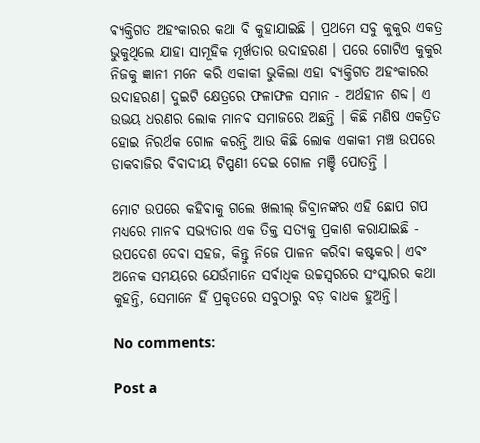ଵ୍ୟକ୍ତିଗତ ଅହଂକାରର କଥା ବି କୁହାଯାଇଛି । ପ୍ରଥମେ ସବୁ କୁକୁର ଏକତ୍ର ଭୁକୁଥିଲେ ଯାହା ସାମୂହିକ ମୂର୍ଖତାର ଉଦାହରଣ । ପରେ ଗୋଟିଏ କୁକୁର ନିଜକୁ ଜ୍ଞାନୀ ମନେ କରି ଏକାକୀ ଭୁକିଲା ଏହା ଵ୍ୟକ୍ତିଗତ ଅହଂକାରର ଉଦାହରଣ। ଦୁଇଟି କ୍ଷେତ୍ରରେ ଫଳାଫଳ ସମାନ - ଅର୍ଥହୀନ ଶବ୍ଦ। ଏ ଉଭୟ ଧରଣର ଲୋକ ମାନଵ ସମାଜରେ ଅଛନ୍ତି । କିଛି ମଣିଷ ଏକତ୍ରିତ ହୋଇ ନିରର୍ଥକ ଗୋଳ କରନ୍ତି ଆଉ କିଛି ଲୋକ ଏକାକୀ ମଞ୍ଚ ଉପରେ ଡାକବାଜିର ଵିଵାଦୀୟ ଟିପ୍ପଣୀ ଦେଇ ଗୋଳ ମଞ୍ଚି ପୋତନ୍ତି ।

ମୋଟ ଉପରେ କହିଵାକୁ ଗଲେ ଖଲୀଲ୍ ଜିବ୍ରାନଙ୍କର ଏହି ଛୋପ ଗପ ମଧ୍ୟରେ ମାନଵ ସଭ୍ୟତାର ଏକ ତିକ୍ତ ସତ୍ୟକୁ ପ୍ରକାଶ କରାଯାଇଛି - ଉପଦେଶ ଦେଵା ସହଜ, କିନ୍ତୁ ନିଜେ ପାଳନ କରିଵା କଷ୍ଟକର। ଏଵଂ ଅନେକ ସମୟରେ ଯେଉଁମାନେ ସର୍ଵାଧିକ ଉଚ୍ଚସ୍ୱରରେ ସଂସ୍କାରର କଥା କୁହନ୍ତି, ସେମାନେ ହିଁ ପ୍ରକୃତରେ ସବୁଠାରୁ ବଡ଼ ବାଧକ ହୁଅନ୍ତି।

No comments:

Post a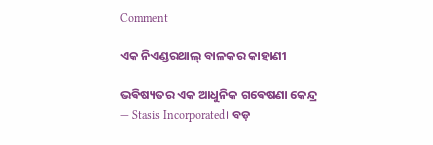Comment

ଏକ ନିଏଣ୍ଡରଥାଲ୍ ବାଳକର କାହାଣୀ

ଭଵିଷ୍ୟତର ଏକ ଆଧୁନିକ ଗଵେଷଣା କେନ୍ଦ୍ର — Stasis Incorporated। ବଡ଼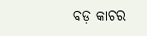ବଡ଼ କାଚର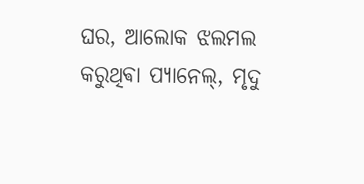ଘର, ଆଲୋକ ଝଲମଲ କରୁଥିଵା ପ୍ୟାନେଲ୍, ମୃଦୁ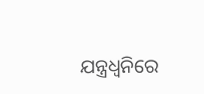ଯନ୍ତ୍ରଧ୍ୱନିରେ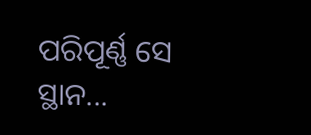ପରିପୂର୍ଣ୍ଣ ସେ ସ୍ଥାନ...